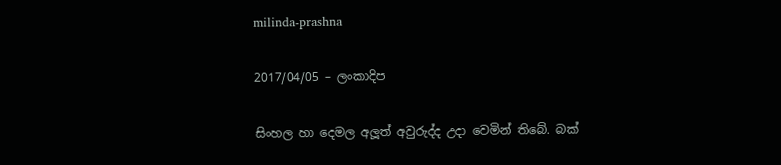milinda-prashna

2017/04/05 – ලංකාදිප

සිංහල හා දෙමල අලූත් අවුරුද්ද උදා වෙමින් තිබේ. බක්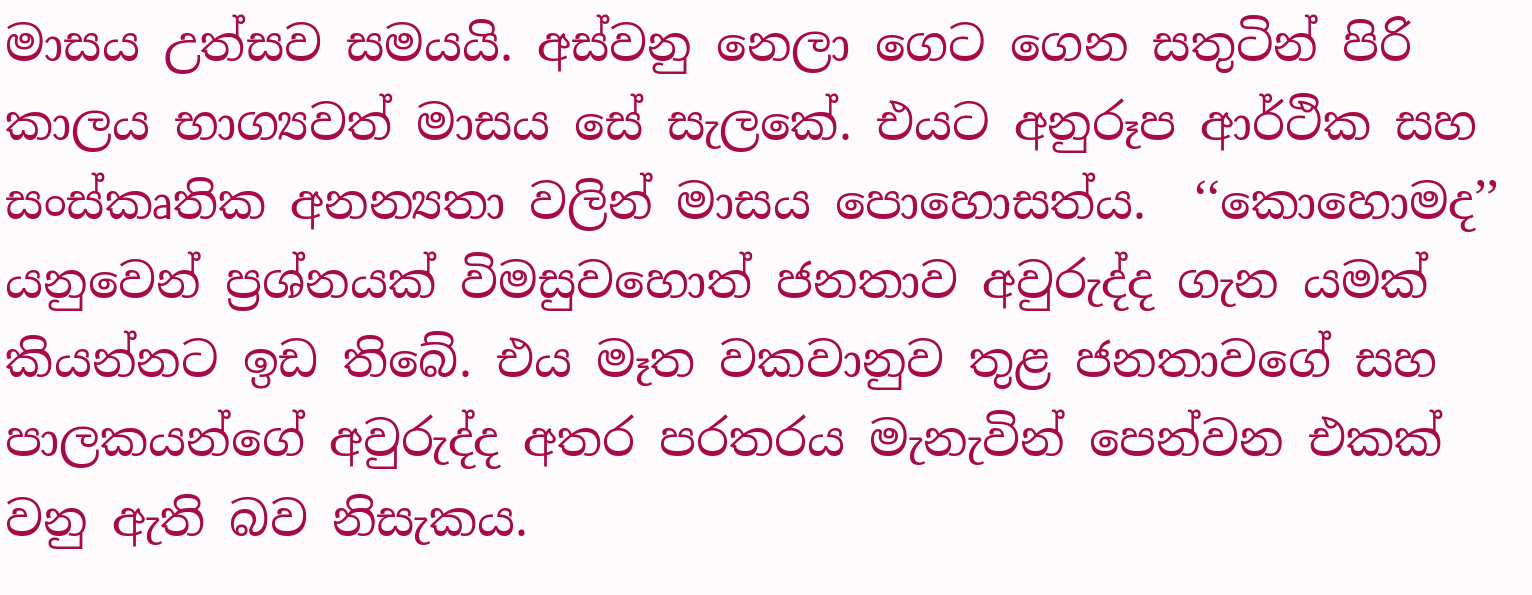මාසය උත්සව සමයයි. අස්වනු නෙලා ගෙට ගෙන සතුටින් පිරි කාලය භාග්‍යවත් මාසය සේ සැලකේ. එයට අනුරූප ආර්ථික සහ සංස්කෘතික අනන්‍යතා වලින් මාසය පොහොසත්ය.  ‘‘කොහොමද’’ යනුවෙන් ප්‍රශ්නයක් විමසුවහොත් ජනතාව අවුරුද්ද ගැන යමක් කියන්නට ඉඩ තිබේ. එය මෑත වකවානුව තුළ ජනතාවගේ සහ පාලකයන්ගේ අවුරුද්ද අතර පරතරය මැනැවින් පෙන්වන එකක් වනු ඇති බව නිසැකය.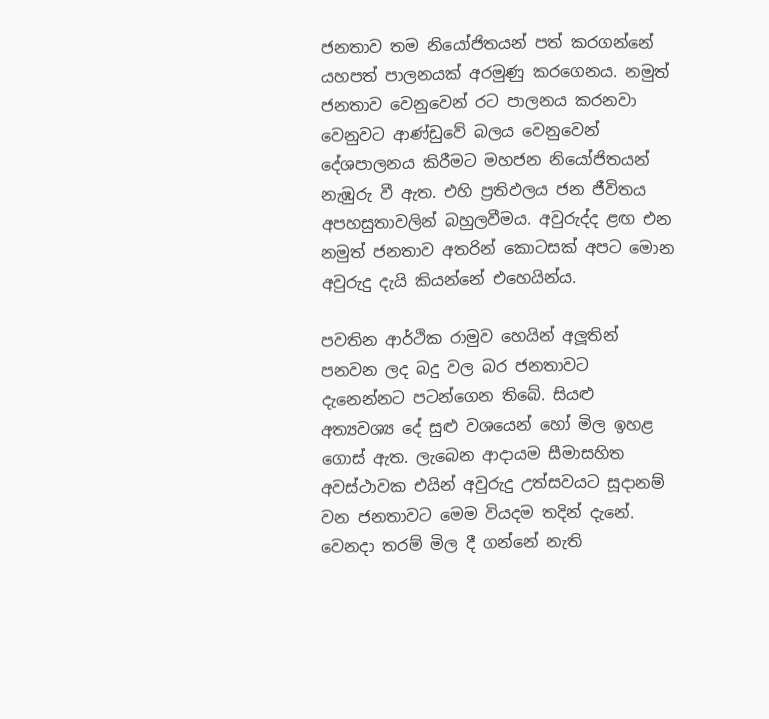ජනතාව තම නියෝජිතයන් පත් කරගන්නේ යහපත් පාලනයක් අරමුණු කරගෙනය. නමුත් ජනතාව වෙනුවෙන් රට පාලනය කරනවා වෙනුවට ආණ්ඩුවේ බලය වෙනුවෙන් දේශපාලනය කිරීමට මහජන නියෝජිතයන් නැඹුරු වී ඇත. එහි ප්‍රතිඵලය ජන ජීවිතය අපහසුතාවලින් බහුලවීමය. අවුරුද්ද ළඟ එන නමුත් ජනතාව අතරින් කොටසක් අපට මොන අවුරුදු දැයි කියන්නේ එහෙයින්ය.

පවතින ආර්ථික රාමුව හෙයින් අලූතින් පනවන ලද බදු වල බර ජනතාවට දැනෙන්නට පටන්ගෙන තිබේ. සියළු අත්‍යවශ්‍ය දේ සුළු වශයෙන් හෝ මිල ඉහළ ගොස් ඇත. ලැබෙන ආදායම සීමාසහිත අවස්ථාවක එයින් අවුරුදු උත්සවයට සූදානම් වන ජනතාවට මෙම වියදම තදින් දැනේ. වෙනදා තරම් මිල දී ගන්නේ නැති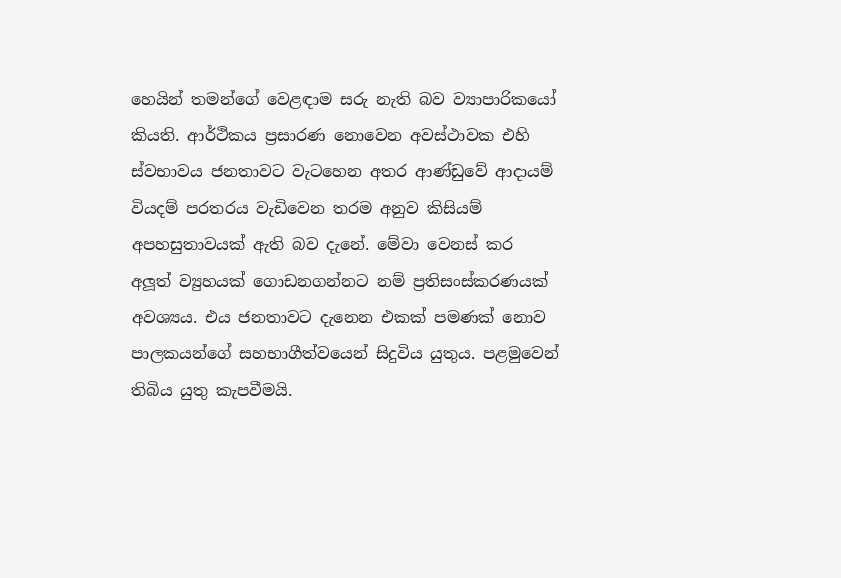හෙයින් තමන්ගේ වෙළඳාම සරු නැති බව ව්‍යාපාරිකයෝ කියති. ආර්ථිකය ප්‍රසාරණ නොවෙන අවස්ථාවක එහි ස්වභාවය ජනතාවට වැටහෙන අතර ආණ්ඩුවේ ආදායම් වියදම් පරතරය වැඩිවෙන තරම අනුව කිසියම් අපහසුතාවයක් ඇති බව දැනේ. මේවා වෙනස් කර අලූත් ව්‍යුහයක් ගොඩනගන්නට නම් ප්‍රතිසංස්කරණයක් අවශ්‍යය. එය ජනතාවට දැනෙන එකක් පමණක් නොව පාලකයන්ගේ සහභාගීත්වයෙන් සිදුවිය යුතුය. පළමුවෙන් තිබිය යුතු කැපවීමයි.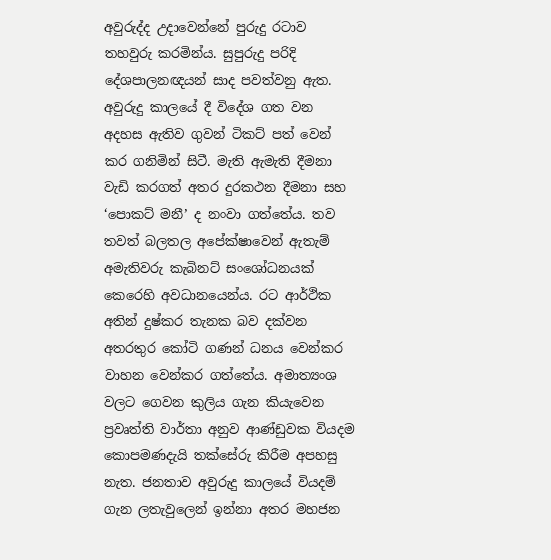අවුරුද්ද උදාවෙන්නේ පුරුදු රටාව තහවුරු කරමින්ය. සුපුරුදු පරිදි දේශපාලනඥයන් සාද පවත්වනු ඇත. අවුරුදු කාලයේ දී විදේශ ගත වන අදහස ඇතිව ගුවන් ටිකට් පත් වෙන් කර ගනිමින් සිටී. මැති ඇමැති දීමනා වැඩි කරගත් අතර දුරකථන දීමනා සහ ‘පොකට් මනී’ ද නංවා ගත්තේය. තව තවත් බලතල අපේක්ෂාවෙන් ඇතැම් අමැතිවරු කැබිනට් සංශෝධනයක් කෙරෙහි අවධානයෙන්ය. රට ආර්ථික අතින් දුෂ්කර තැනක බව දක්වන අතරතුර කෝටි ගණන් ධනය වෙන්කර වාහන වෙන්කර ගත්තේය. අමාත්‍යංශ වලට ගෙවන කුලිය ගැන කියැවෙන ප්‍රවෘත්ති වාර්තා අනුව ආණ්ඩුවක වියදම කොපමණදැයි තක්සේරු කිරීම අපහසු නැත. ජනතාව අවුරුදු කාලයේ වියදම් ගැන ලතැවුලෙන් ඉන්නා අතර මහජන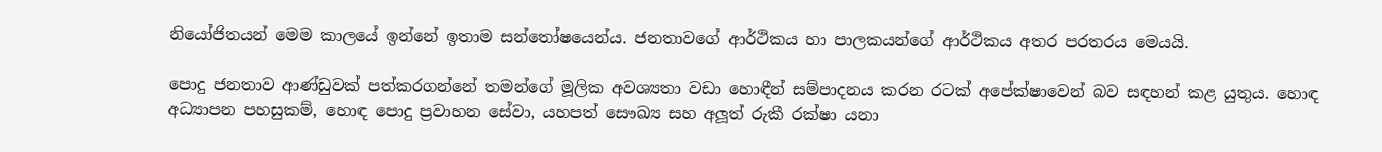නියෝජිතයන් මෙම කාලයේ ඉන්නේ ඉතාම සන්තෝෂයෙන්ය. ජනතාවගේ ආර්ථිකය හා පාලකයන්ගේ ආර්ථිකය අතර පරතරය මෙයයි.

පොදු ජනතාව ආණ්ඩුවක් පත්කරගන්නේ තමන්ගේ මූලික අවශ්‍යතා වඩා හොඳීන් සම්පාදනය කරන රටක් අපේක්ෂාවෙන් බව සඳහන් කළ යුතුය. හොඳ අධ්‍යාපන පහසුකම්, හොඳ පොදු ප්‍රවාහන සේවා, යහපත් සෞඛ්‍ය සහ අලූත් රුකී රක්ෂා යනා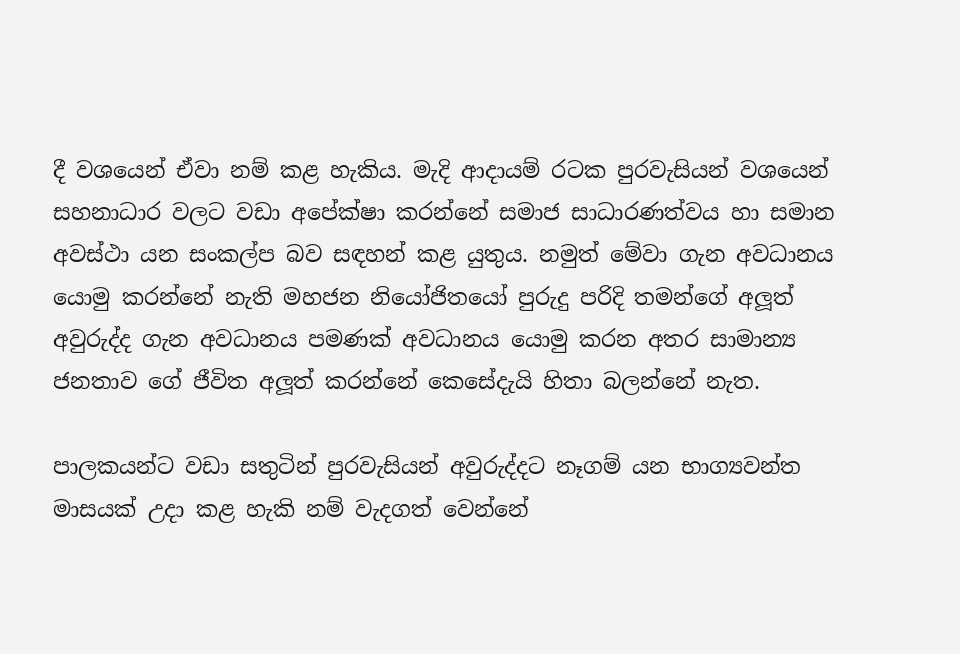දී වශයෙන් ඒවා නම් කළ හැකිය. මැදි ආදායම් රටක පුරවැසියන් වශයෙන් සහනාධාර වලට වඩා අපේක්ෂා කරන්නේ සමාජ සාධාරණත්වය හා සමාන අවස්ථා යන සංකල්ප බව සඳහන් කළ යුතුය. නමුත් මේවා ගැන අවධානය යොමු කරන්නේ නැති මහජන නියෝජිතයෝ පුරුදු පරිදි තමන්ගේ අලූත් අවුරුද්ද ගැන අවධානය පමණක් අවධානය යොමු කරන අතර සාමාන්‍ය ජනතාව ගේ ජීවිත අලූත් කරන්නේ කෙසේදැයි හිතා බලන්නේ නැත.

පාලකයන්ට වඩා සතුටින් පුරවැසියන් අවුරුද්දට නෑගම් යන භාග්‍යවන්ත මාසයක් උදා කළ හැකි නම් වැදගත් වෙන්නේ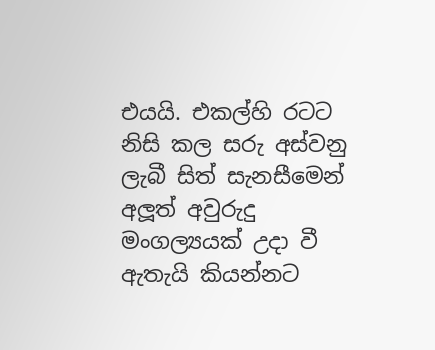එයයි. එකල්හි රටට නිසි කල සරු අස්වනු ලැබී සිත් සැනසීමෙන් අලූත් අවුරුදු මංගල්‍යයක් උදා වී ඇතැයි කියන්නට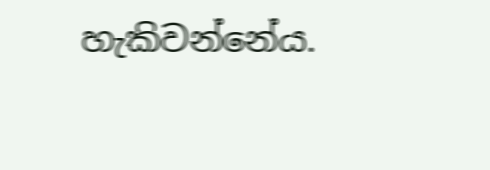හැකිවන්නේය.